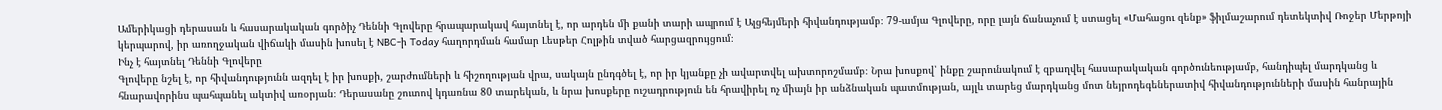Ամերիկացի դերասան և հասարակական գործիչ Դեննի Գլովերը հրապարակավ հայտնել է, որ արդեն մի քանի տարի ապրում է Ալցհեյմերի հիվանդությամբ։ 79-ամյա Գլովերը, որը լայն ճանաչում է ստացել «Մահացու զենք» ֆիլմաշարում դետեկտիվ Ռոջեր Մերթոյի կերպարով, իր առողջական վիճակի մասին խոսել է NBC-ի Today հաղորդման համար Լեսթեր Հոլթին տված հարցազրույցում։
Ինչ է հայտնել Դեննի Գլովերը
Գլովերը նշել է, որ հիվանդությունն ազդել է իր խոսքի, շարժումների և հիշողության վրա, սակայն ընդգծել է, որ իր կյանքը չի ավարտվել ախտորոշմամբ։ Նրա խոսքով՝ ինքը շարունակում է զբաղվել հասարակական գործունեությամբ, հանդիպել մարդկանց և հնարավորինս պահպանել ակտիվ առօրյան։ Դերասանը շուտով կդառնա 80 տարեկան, և նրա խոսքերը ուշադրություն են հրավիրել ոչ միայն իր անձնական պատմության, այլև տարեց մարդկանց մոտ նեյրոդեգեներատիվ հիվանդությունների մասին հանրային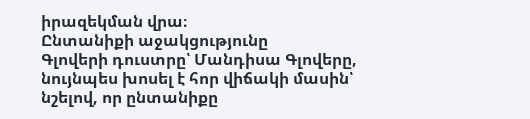իրազեկման վրա։
Ընտանիքի աջակցությունը
Գլովերի դուստրը՝ Մանդիսա Գլովերը, նույնպես խոսել է հոր վիճակի մասին՝ նշելով, որ ընտանիքը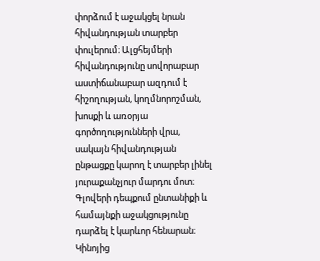փորձում է աջակցել նրան հիվանդության տարբեր փուլերում։ Ալցհեյմերի հիվանդությունը սովորաբար աստիճանաբար ազդում է հիշողության, կողմնորոշման, խոսքի և առօրյա գործողությունների վրա, սակայն հիվանդության ընթացքը կարող է տարբեր լինել յուրաքանչյուր մարդու մոտ։ Գլովերի դեպքում ընտանիքի և համայնքի աջակցությունը դարձել է կարևոր հենարան։
Կինոյից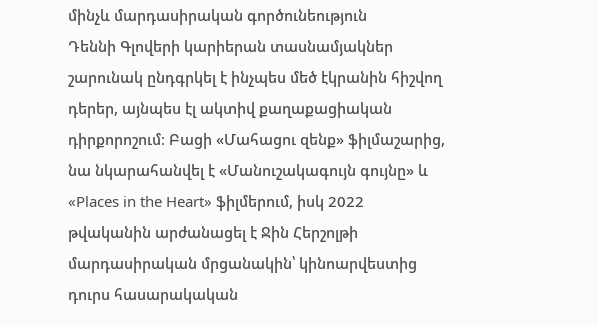մինչև մարդասիրական գործունեություն
Դեննի Գլովերի կարիերան տասնամյակներ շարունակ ընդգրկել է ինչպես մեծ էկրանին հիշվող դերեր, այնպես էլ ակտիվ քաղաքացիական դիրքորոշում։ Բացի «Մահացու զենք» ֆիլմաշարից, նա նկարահանվել է «Մանուշակագույն գույնը» և «Places in the Heart» ֆիլմերում, իսկ 2022 թվականին արժանացել է Ջին Հերշոլթի մարդասիրական մրցանակին՝ կինոարվեստից դուրս հասարակական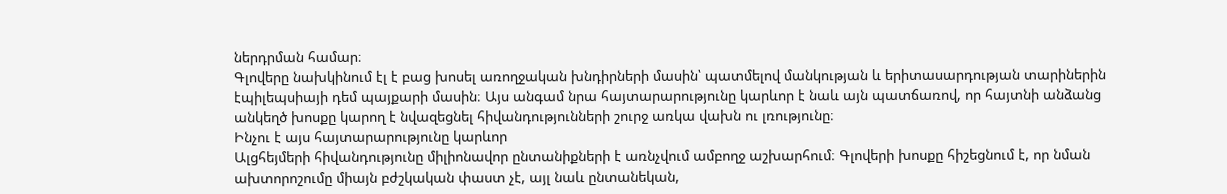ներդրման համար։
Գլովերը նախկինում էլ է բաց խոսել առողջական խնդիրների մասին՝ պատմելով մանկության և երիտասարդության տարիներին էպիլեպսիայի դեմ պայքարի մասին։ Այս անգամ նրա հայտարարությունը կարևոր է նաև այն պատճառով, որ հայտնի անձանց անկեղծ խոսքը կարող է նվազեցնել հիվանդությունների շուրջ առկա վախն ու լռությունը։
Ինչու է այս հայտարարությունը կարևոր
Ալցհեյմերի հիվանդությունը միլիոնավոր ընտանիքների է առնչվում ամբողջ աշխարհում։ Գլովերի խոսքը հիշեցնում է, որ նման ախտորոշումը միայն բժշկական փաստ չէ, այլ նաև ընտանեկան,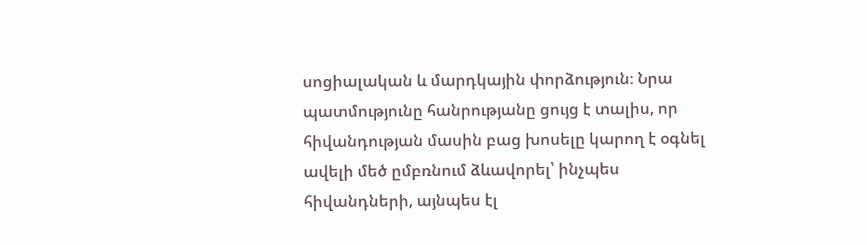սոցիալական և մարդկային փորձություն։ Նրա պատմությունը հանրությանը ցույց է տալիս, որ հիվանդության մասին բաց խոսելը կարող է օգնել ավելի մեծ ըմբռնում ձևավորել՝ ինչպես հիվանդների, այնպես էլ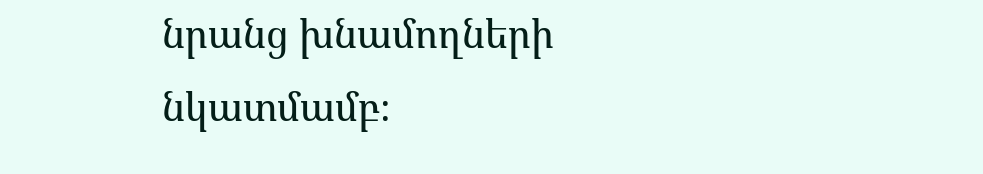նրանց խնամողների նկատմամբ։